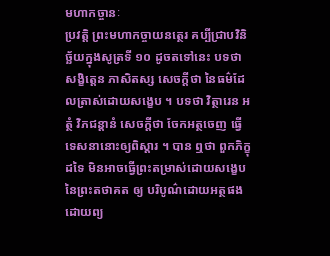មហាកច្ចានៈ
ប្រវត្តិ ព្រះមហាកច្ចាយនត្ថេរ គប្បីជ្រាបវិនិច្ឆ័យក្នុងសូត្រទី ១០ ដូចតទៅនេះ បទថា សង្ខិត្តេន ភាសិតស្ស សេចក្តីថា នៃធម៌ដែលត្រាស់ដោយសង្ខេប ។ បទថា វិត្ថារេន អត្ថំ វិភជន្តានំ សេចក្តីថា ចែកអត្ថចេញ ធ្វើទេសនានោះឲ្យពិស្តារ ។ បាន ឮថា ពួកភិក្ខុដទៃ មិនអាចធ្វើព្រះតម្រាស់ដោយសង្ខេបនៃព្រះតថាគត ឲ្យ បរិបូណ៌ដោយអត្ថផង ដោយព្យ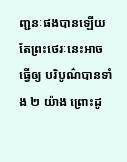ញ្ជនៈផងបានឡើយ តែព្រះថេរៈនេះអាចធ្វើឲ្យ បរិបូណ៌បានទាំង ២ យ៉ាង ព្រោះដូ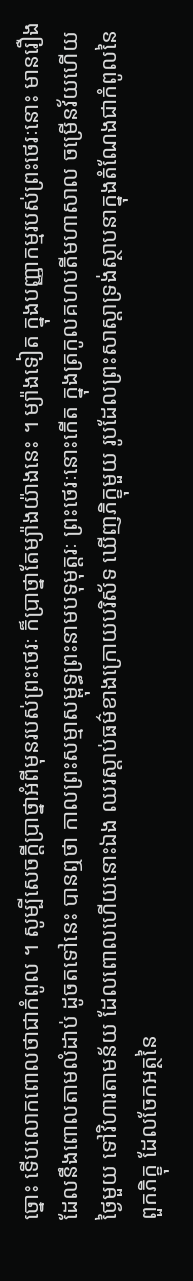ច្នោះ ទើបលោកពោលថាជាកំពូល ។ សូម្បីសេចក្តីប្រាថ្នាអំពីមុនរបស់ព្រះថេរៈ ក៏ប្រាថ្នាតែម្យ៉ាងយ៉ាងនេះ ។ ម្យ៉ាងទៀត ក្នុងបញ្ញាកម្មរបស់ព្រះថេរៈនោះ មានរឿងដែលនឹងពោលតាមលំដាប់ ដូចតទៅនេះ បានឮថា កាលព្រះសម្មាសម្ពុទ្ធព្រះនាមបទុមុត្តរៈ ព្រះថេរៈនោះកើត ក្នុងត្រកូលគហបតីមហាសាល ចម្រើនវ័យហើយ ថ្ងៃមួយ ទៅវិហារតាមន័យ ដែលពោលហើយនោះឯង ឈរស្តាប់ធម៌ខាងក្រោយបរិស័ទ ឃើញភិក្ខុមួយ រូបដែលព្រះសាស្តាទ្រង់ស្ថាបនាក្នុងតំណែងជាកំពូលនៃពួកភិក្ខុ ដែលចែកអត្ថនៃ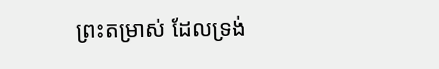ព្រះតម្រាស់ ដែលទ្រង់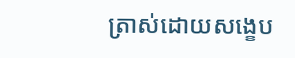ត្រាស់ដោយសង្ខេប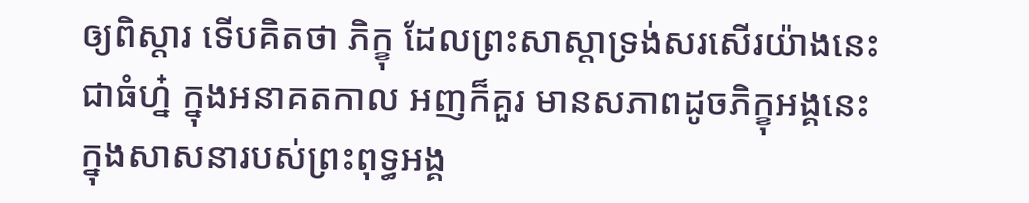ឲ្យពិស្តារ ទើបគិតថា ភិក្ខុ ដែលព្រះសាស្តាទ្រង់សរសើរយ៉ាងនេះ ជាធំហ្ន៎ ក្នុងអនាគតកាល អញក៏គួរ មានសភាពដូចភិក្ខុអង្គនេះ ក្នុងសាសនារបស់ព្រះពុទ្ធអង្គ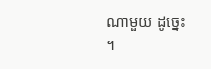ណាមួយ ដូច្នេះ ។